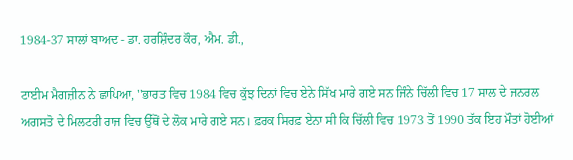1984-37 ਸਾਲਾਂ ਬਾਅਦ - ਡਾ. ਹਰਸ਼ਿੰਦਰ ਕੌਰ, ਐਮ. ਡੀ.,

ਟਾਈਮ ਮੈਗਜ਼ੀਨ ਨੇ ਛਾਪਿਆ, ''ਭਾਰਤ ਵਿਚ 1984 ਵਿਚ ਕੁੱਝ ਦਿਨਾਂ ਵਿਚ ਏਨੇ ਸਿੱਖ ਮਾਰੇ ਗਏ ਸਨ ਜਿੰਨੇ ਚਿੱਲੀ ਵਿਚ 17 ਸਾਲ ਦੇ ਜਨਰਲ ਅਗਸਤੋ ਦੇ ਮਿਲਟਰੀ ਰਾਜ ਵਿਚ ਉੱਥੋਂ ਦੇ ਲੋਕ ਮਾਰੇ ਗਏ ਸਨ। ਫ਼ਰਕ ਸਿਰਫ਼ ਏਨਾ ਸੀ ਕਿ ਚਿੱਲੀ ਵਿਚ 1973 ਤੋਂ 1990 ਤੱਕ ਇਹ ਮੌਤਾਂ ਹੋਈਆਂ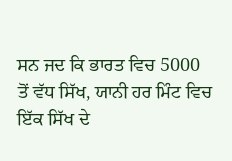ਸਨ ਜਦ ਕਿ ਭਾਰਤ ਵਿਚ 5000 ਤੋਂ ਵੱਧ ਸਿੱਖ, ਯਾਨੀ ਹਰ ਮਿੰਟ ਵਿਚ ਇੱਕ ਸਿੱਖ ਦੇ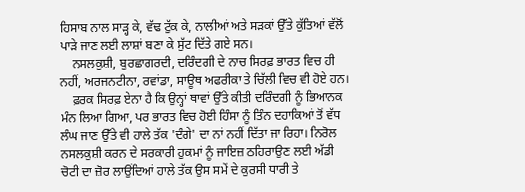ਹਿਸਾਬ ਨਾਲ ਸਾੜ੍ਹ ਕੇ, ਵੱਢ ਟੁੱਕ ਕੇ, ਨਾਲੀਆਂ ਅਤੇ ਸੜਕਾਂ ਉੱਤੇ ਕੁੱਤਿਆਂ ਵੱਲੋਂ ਪਾੜੇ ਜਾਣ ਲਈ ਲਾਸ਼ਾਂ ਬਣਾ ਕੇ ਸੁੱਟ ਦਿੱਤੇ ਗਏ ਸਨ।
    ਨਸਲਕੁਸ਼ੀ, ਬੁਰਛਾਗਰਦੀ, ਦਰਿੰਦਗੀ ਦੇ ਨਾਚ ਸਿਰਫ਼ ਭਾਰਤ ਵਿਚ ਹੀ ਨਹੀਂ, ਅਰਜਨਟੀਨਾ, ਰਵਾਂਡਾ, ਸਾਊਥ ਅਫਰੀਕਾ ਤੇ ਚਿੱਲੀ ਵਿਚ ਵੀ ਹੋਏ ਹਨ।
    ਫ਼ਰਕ ਸਿਰਫ਼ ਏਨਾ ਹੈ ਕਿ ਉਨ੍ਹਾਂ ਥਾਵਾਂ ਉੱਤੇ ਕੀਤੀ ਦਰਿੰਦਗੀ ਨੂੰ ਭਿਆਨਕ ਮੰਨ ਲਿਆ ਗਿਆ, ਪਰ ਭਾਰਤ ਵਿਚ ਹੋਈ ਹਿੰਸਾ ਨੂੰ ਤਿੰਨ ਦਹਾਕਿਆਂ ਤੋਂ ਵੱਧ ਲੰਘ ਜਾਣ ਉੱਤੇ ਵੀ ਹਾਲੇ ਤੱਕ 'ਦੰਗੇ' ਦਾ ਨਾਂ ਨਹੀਂ ਦਿੱਤਾ ਜਾ ਰਿਹਾ। ਨਿਰੋਲ ਨਸਲਕੁਸ਼ੀ ਕਰਨ ਦੇ ਸਰਕਾਰੀ ਹੁਕਮਾਂ ਨੂੰ ਜਾਇਜ਼ ਠਹਿਰਾਉਣ ਲਈ ਅੱਡੀ ਚੋਟੀ ਦਾ ਜ਼ੋਰ ਲਾਉਂਦਿਆਂ ਹਾਲੇ ਤੱਕ ਉਸ ਸਮੇਂ ਦੇ ਕੁਰਸੀ ਧਾਰੀ ਤੇ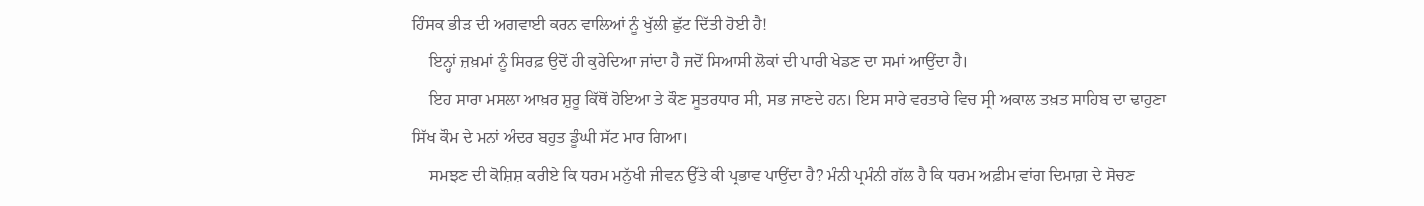ਹਿੰਸਕ ਭੀੜ ਦੀ ਅਗਵਾਈ ਕਰਨ ਵਾਲਿਆਂ ਨੂੰ ਖੁੱਲੀ ਛੁੱਟ ਦਿੱਤੀ ਹੋਈ ਹੈ!
    ਇਨ੍ਹਾਂ ਜ਼ਖ਼ਮਾਂ ਨੂੰ ਸਿਰਫ਼ ਉਦੋਂ ਹੀ ਕੁਰੇਦਿਆ ਜਾਂਦਾ ਹੈ ਜਦੋਂ ਸਿਆਸੀ ਲੋਕਾਂ ਦੀ ਪਾਰੀ ਖੇਡਣ ਦਾ ਸਮਾਂ ਆਉਂਦਾ ਹੈ।
    ਇਹ ਸਾਰਾ ਮਸਲਾ ਆਖ਼ਰ ਸ਼ੁਰੂ ਕਿੱਥੋਂ ਹੋਇਆ ਤੇ ਕੌਣ ਸੂਤਰਧਾਰ ਸੀ, ਸਭ ਜਾਣਦੇ ਹਨ। ਇਸ ਸਾਰੇ ਵਰਤਾਰੇ ਵਿਚ ਸ੍ਰੀ ਅਕਾਲ ਤਖ਼ਤ ਸਾਹਿਬ ਦਾ ਢਾਹੁਣਾ ਸਿੱਖ ਕੌਮ ਦੇ ਮਨਾਂ ਅੰਦਰ ਬਹੁਤ ਡੂੰਘੀ ਸੱਟ ਮਾਰ ਗਿਆ।
    ਸਮਝਣ ਦੀ ਕੋਸ਼ਿਸ਼ ਕਰੀਏ ਕਿ ਧਰਮ ਮਨੁੱਖੀ ਜੀਵਨ ਉੱਤੇ ਕੀ ਪ੍ਰਭਾਵ ਪਾਉਂਦਾ ਹੈ? ਮੰਨੀ ਪ੍ਰਮੰਨੀ ਗੱਲ ਹੈ ਕਿ ਧਰਮ ਅਫ਼ੀਮ ਵਾਂਗ ਦਿਮਾਗ਼ ਦੇ ਸੋਚਣ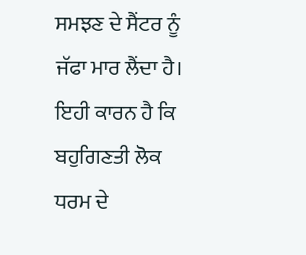ਸਮਝਣ ਦੇ ਸੈਂਟਰ ਨੂੰ ਜੱਫਾ ਮਾਰ ਲੈਂਦਾ ਹੈ। ਇਹੀ ਕਾਰਨ ਹੈ ਕਿ ਬਹੁਗਿਣਤੀ ਲੋਕ ਧਰਮ ਦੇ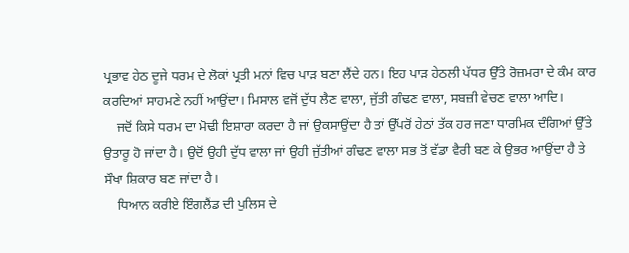ਪ੍ਰਭਾਵ ਹੇਠ ਦੂਜੇ ਧਰਮ ਦੇ ਲੋਕਾਂ ਪ੍ਰਤੀ ਮਨਾਂ ਵਿਚ ਪਾੜ ਬਣਾ ਲੈਂਦੇ ਹਨ। ਇਹ ਪਾੜ ਹੇਠਲੀ ਪੱਧਰ ਉੱਤੇ ਰੋਜ਼ਮਰਾ ਦੇ ਕੰਮ ਕਾਰ ਕਰਦਿਆਂ ਸਾਹਮਣੇ ਨਹੀਂ ਆਉਂਦਾ। ਮਿਸਾਲ ਵਜੋਂ ਦੁੱਧ ਲੈਣ ਵਾਲਾ, ਜੁੱਤੀ ਗੰਢਣ ਵਾਲਾ, ਸਬਜ਼ੀ ਵੇਚਣ ਵਾਲਾ ਆਦਿ।
    ਜਦੋਂ ਕਿਸੇ ਧਰਮ ਦਾ ਮੋਢੀ ਇਸ਼ਾਰਾ ਕਰਦਾ ਹੈ ਜਾਂ ਉਕਸਾਉਂਦਾ ਹੈ ਤਾਂ ਉੱਪਰੋਂ ਹੇਠਾਂ ਤੱਕ ਹਰ ਜਣਾ ਧਾਰਮਿਕ ਦੰਗਿਆਂ ਉੱਤੇ ਉਤਾਰੂ ਹੋ ਜਾਂਦਾ ਹੈ। ਉਦੋਂ ਉਹੀ ਦੁੱਧ ਵਾਲਾ ਜਾਂ ਉਹੀ ਜੁੱਤੀਆਂ ਗੰਢਣ ਵਾਲਾ ਸਭ ਤੋਂ ਵੱਡਾ ਵੈਰੀ ਬਣ ਕੇ ਉਭਰ ਆਉਂਦਾ ਹੈ ਤੇ ਸੌਖਾ ਸ਼ਿਕਾਰ ਬਣ ਜਾਂਦਾ ਹੈ।
    ਧਿਆਨ ਕਰੀਏ ਇੰਗਲੈਂਡ ਦੀ ਪੁਲਿਸ ਦੇ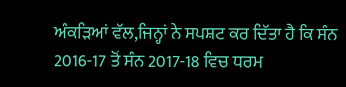ਅੰਕੜਿਆਂ ਵੱਲ,ਜਿਨ੍ਹਾਂ ਨੇ ਸਪਸ਼ਟ ਕਰ ਦਿੱਤਾ ਹੈ ਕਿ ਸੰਨ 2016-17 ਤੋਂ ਸੰਨ 2017-18 ਵਿਚ ਧਰਮ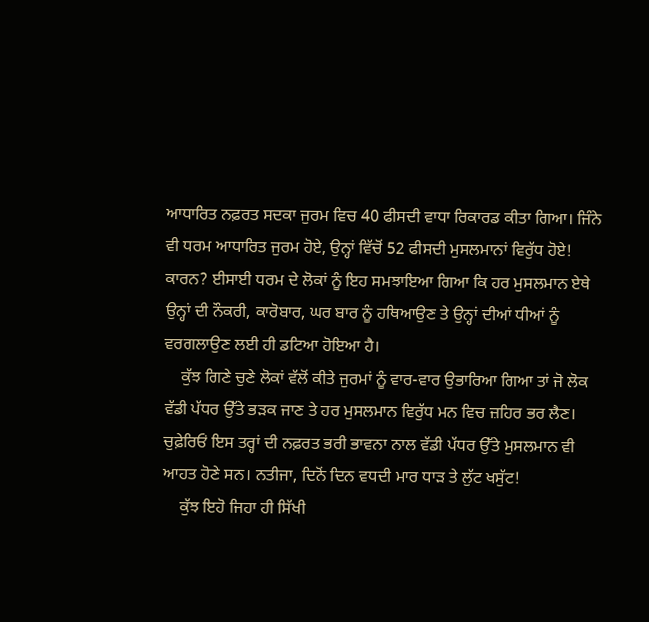ਆਧਾਰਿਤ ਨਫ਼ਰਤ ਸਦਕਾ ਜੁਰਮ ਵਿਚ 40 ਫੀਸਦੀ ਵਾਧਾ ਰਿਕਾਰਡ ਕੀਤਾ ਗਿਆ। ਜਿੰਨੇ ਵੀ ਧਰਮ ਆਧਾਰਿਤ ਜੁਰਮ ਹੋਏ, ਉਨ੍ਹਾਂ ਵਿੱਚੋਂ 52 ਫੀਸਦੀ ਮੁਸਲਮਾਨਾਂ ਵਿਰੁੱਧ ਹੋਏ! ਕਾਰਨ? ਈਸਾਈ ਧਰਮ ਦੇ ਲੋਕਾਂ ਨੂੰ ਇਹ ਸਮਝਾਇਆ ਗਿਆ ਕਿ ਹਰ ਮੁਸਲਮਾਨ ਏਥੇ ਉਨ੍ਹਾਂ ਦੀ ਨੌਕਰੀ, ਕਾਰੋਬਾਰ, ਘਰ ਬਾਰ ਨੂੰ ਹਥਿਆਉਣ ਤੇ ਉਨ੍ਹਾਂ ਦੀਆਂ ਧੀਆਂ ਨੂੰ ਵਰਗਲਾਉਣ ਲਈ ਹੀ ਡਟਿਆ ਹੋਇਆ ਹੈ।
    ਕੁੱਝ ਗਿਣੇ ਚੁਣੇ ਲੋਕਾਂ ਵੱਲੋਂ ਕੀਤੇ ਜੁਰਮਾਂ ਨੂੰ ਵਾਰ-ਵਾਰ ਉਭਾਰਿਆ ਗਿਆ ਤਾਂ ਜੋ ਲੋਕ ਵੱਡੀ ਪੱਧਰ ਉੱਤੇ ਭੜਕ ਜਾਣ ਤੇ ਹਰ ਮੁਸਲਮਾਨ ਵਿਰੁੱਧ ਮਨ ਵਿਚ ਜ਼ਹਿਰ ਭਰ ਲੈਣ। ਚੁਫ਼ੇਰਿਓਂ ਇਸ ਤਰ੍ਹਾਂ ਦੀ ਨਫ਼ਰਤ ਭਰੀ ਭਾਵਨਾ ਨਾਲ ਵੱਡੀ ਪੱਧਰ ਉੱਤੇ ਮੁਸਲਮਾਨ ਵੀ ਆਹਤ ਹੋਣੇ ਸਨ। ਨਤੀਜਾ, ਦਿਨੋਂ ਦਿਨ ਵਧਦੀ ਮਾਰ ਧਾੜ ਤੇ ਲੁੱਟ ਖਸੁੱਟ!
    ਕੁੱਝ ਇਹੋ ਜਿਹਾ ਹੀ ਸਿੱਖੀ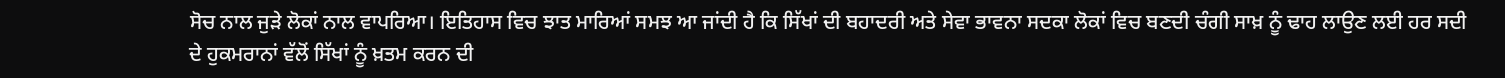ਸੋਚ ਨਾਲ ਜੁੜੇ ਲੋਕਾਂ ਨਾਲ ਵਾਪਰਿਆ। ਇਤਿਹਾਸ ਵਿਚ ਝਾਤ ਮਾਰਿਆਂ ਸਮਝ ਆ ਜਾਂਦੀ ਹੈ ਕਿ ਸਿੱਖਾਂ ਦੀ ਬਹਾਦਰੀ ਅਤੇ ਸੇਵਾ ਭਾਵਨਾ ਸਦਕਾ ਲੋਕਾਂ ਵਿਚ ਬਣਦੀ ਚੰਗੀ ਸਾਖ਼ ਨੂੰ ਢਾਹ ਲਾਉਣ ਲਈ ਹਰ ਸਦੀ ਦੇ ਹੁਕਮਰਾਨਾਂ ਵੱਲੋਂ ਸਿੱਖਾਂ ਨੂੰ ਖ਼ਤਮ ਕਰਨ ਦੀ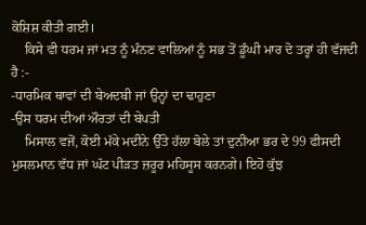ਕੋਸ਼ਿਸ਼ ਕੀਤੀ ਗਈ।
    ਕਿਸੇ ਵੀ ਧਰਮ ਜਾਂ ਮਤ ਨੂੰ ਮੰਨਣ ਵਾਲਿਆਂ ਨੂੰ ਸਭ ਤੋਂ ਡੂੰਘੀ ਮਾਰ ਦੋ ਤਰ੍ਹਾਂ ਹੀ ਵੱਜਦੀ ਹੈ :-
-ਧਾਰਮਿਕ ਥਾਵਾਂ ਦੀ ਬੇਅਦਬੀ ਜਾਂ ਉਨ੍ਹਾਂ ਦਾ ਢਾਹੁਣਾ
-ਉਸ ਧਰਮ ਦੀਆਂ ਔਰਤਾਂ ਦੀ ਬੇਪਤੀ
    ਮਿਸਾਲ ਵਜੋਂ, ਕੋਈ ਮੱਕੇ ਮਦੀਨੇ ਉੱਤੇ ਹੱਲਾ ਬੋਲੇ ਤਾਂ ਦੁਨੀਆ ਭਰ ਦੇ 99 ਫੀਸਦੀ ਮੁਸਲਮਾਨ ਵੱਧ ਜਾਂ ਘੱਟ ਪੀੜਤ ਜ਼ਰੂਰ ਮਹਿਸੂਸ ਕਰਨਗੇ। ਇਹੋ ਕੁੱਝ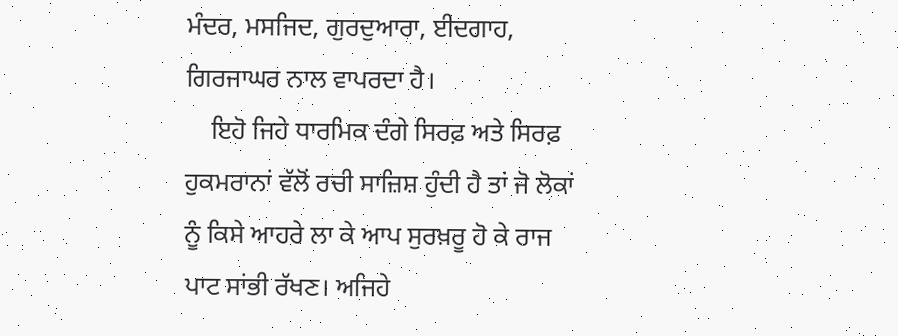ਮੰਦਰ, ਮਸਜਿਦ, ਗੁਰਦੁਆਰਾ, ਈਦਗਾਹ, ਗਿਰਜਾਘਰ ਨਾਲ ਵਾਪਰਦਾ ਹੈ।
    ਇਹੋ ਜਿਹੇ ਧਾਰਮਿਕ ਦੰਗੇ ਸਿਰਫ਼ ਅਤੇ ਸਿਰਫ਼ ਹੁਕਮਰਾਨਾਂ ਵੱਲੋਂ ਰਚੀ ਸਾਜ਼ਿਸ਼ ਹੁੰਦੀ ਹੈ ਤਾਂ ਜੋ ਲੋਕਾਂ ਨੂੰ ਕਿਸੇ ਆਹਰੇ ਲਾ ਕੇ ਆਪ ਸੁਰਖ਼ਰੂ ਹੋ ਕੇ ਰਾਜ ਪਾਟ ਸਾਂਭੀ ਰੱਖਣ। ਅਜਿਹੇ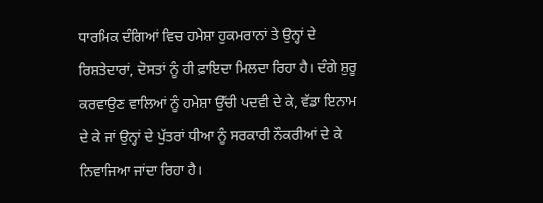ਧਾਰਮਿਕ ਦੰਗਿਆਂ ਵਿਚ ਹਮੇਸ਼ਾ ਹੁਕਮਰਾਨਾਂ ਤੇ ਉਨ੍ਹਾਂ ਦੇ ਰਿਸ਼ਤੇਦਾਰਾਂ, ਦੋਸਤਾਂ ਨੂੰ ਹੀ ਫ਼ਾਇਦਾ ਮਿਲਦਾ ਰਿਹਾ ਹੈ। ਦੰਗੇ ਸ਼ੁਰੂ ਕਰਵਾਉਣ ਵਾਲਿਆਂ ਨੂੰ ਹਮੇਸ਼ਾ ਉੱਚੀ ਪਦਵੀ ਦੇ ਕੇ, ਵੱਡਾ ਇਨਾਮ ਦੇ ਕੇ ਜਾਂ ਉਨ੍ਹਾਂ ਦੇ ਪੁੱਤਰਾਂ ਧੀਆ ਨੂੰ ਸਰਕਾਰੀ ਨੌਕਰੀਆਂ ਦੇ ਕੇ ਨਿਵਾਜਿਆ ਜਾਂਦਾ ਰਿਹਾ ਹੈ।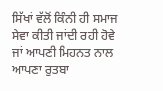ਸਿੱਖਾਂ ਵੱਲੋਂ ਕਿੰਨੀ ਹੀ ਸਮਾਜ ਸੇਵਾ ਕੀਤੀ ਜਾਂਦੀ ਰਹੀ ਹੋਵੇ ਜਾਂ ਆਪਣੀ ਮਿਹਨਤ ਨਾਲ ਆਪਣਾ ਰੁਤਬਾ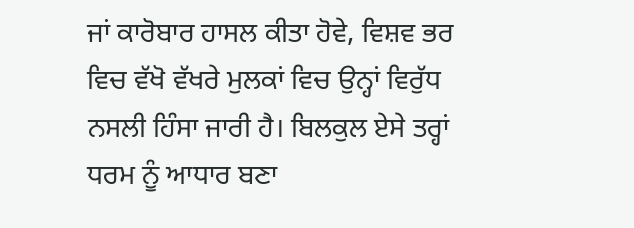ਜਾਂ ਕਾਰੋਬਾਰ ਹਾਸਲ ਕੀਤਾ ਹੋਵੇ, ਵਿਸ਼ਵ ਭਰ ਵਿਚ ਵੱਖੋ ਵੱਖਰੇ ਮੁਲਕਾਂ ਵਿਚ ਉਨ੍ਹਾਂ ਵਿਰੁੱਧ ਨਸਲੀ ਹਿੰਸਾ ਜਾਰੀ ਹੈ। ਬਿਲਕੁਲ ਏਸੇ ਤਰ੍ਹਾਂ ਧਰਮ ਨੂੰ ਆਧਾਰ ਬਣਾ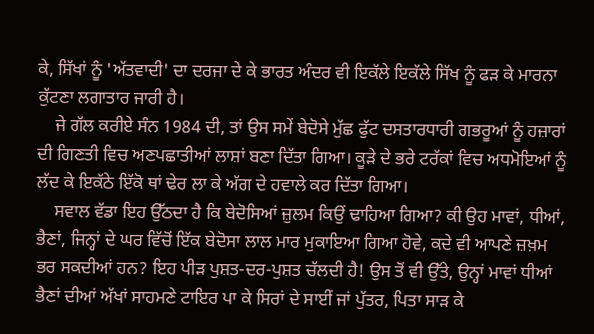ਕੇ, ਸਿੱਖਾਂ ਨੂੰ 'ਅੱਤਵਾਦੀ' ਦਾ ਦਰਜਾ ਦੇ ਕੇ ਭਾਰਤ ਅੰਦਰ ਵੀ ਇਕੱਲੇ ਇਕੱਲੇ ਸਿੱਖ ਨੂੰ ਫੜ ਕੇ ਮਾਰਨਾ ਕੁੱਟਣਾ ਲਗਾਤਾਰ ਜਾਰੀ ਹੈ।
    ਜੇ ਗੱਲ ਕਰੀਏ ਸੰਨ 1984 ਦੀ, ਤਾਂ ਉਸ ਸਮੇਂ ਬੇਦੋਸੇ ਮੁੱਛ ਫੁੱਟ ਦਸਤਾਰਧਾਰੀ ਗਭਰੂਆਂ ਨੂੰ ਹਜ਼ਾਰਾਂ ਦੀ ਗਿਣਤੀ ਵਿਚ ਅਣਪਛਾਤੀਆਂ ਲਾਸ਼ਾਂ ਬਣਾ ਦਿੱਤਾ ਗਿਆ। ਕੂੜੇ ਦੇ ਭਰੇ ਟਰੱਕਾਂ ਵਿਚ ਅਧਮੋਇਆਂ ਨੂੰ ਲੱਦ ਕੇ ਇਕੱਠੇ ਇੱਕੋ ਥਾਂ ਢੇਰ ਲਾ ਕੇ ਅੱਗ ਦੇ ਹਵਾਲੇ ਕਰ ਦਿੱਤਾ ਗਿਆ।
    ਸਵਾਲ ਵੱਡਾ ਇਹ ਉੱਠਦਾ ਹੈ ਕਿ ਬੇਦੋਸਿਆਂ ਜ਼ੁਲਮ ਕਿਉਂ ਢਾਹਿਆ ਗਿਆ? ਕੀ ਉਹ ਮਾਵਾਂ, ਧੀਆਂ, ਭੈਣਾਂ, ਜਿਨ੍ਹਾਂ ਦੇ ਘਰ ਵਿੱਚੋਂ ਇੱਕ ਬੇਦੋਸਾ ਲਾਲ ਮਾਰ ਮੁਕਾਇਆ ਗਿਆ ਹੋਵੇ, ਕਦੇ ਵੀ ਆਪਣੇ ਜ਼ਖ਼ਮ ਭਰ ਸਕਦੀਆਂ ਹਨ? ਇਹ ਪੀੜ ਪੁਸ਼ਤ-ਦਰ-ਪੁਸ਼ਤ ਚੱਲਦੀ ਹੈ! ਉਸ ਤੋਂ ਵੀ ਉੱਤੇ, ਉਨ੍ਹਾਂ ਮਾਵਾਂ ਧੀਆਂ ਭੈਣਾਂ ਦੀਆਂ ਅੱਖਾਂ ਸਾਹਮਣੇ ਟਾਇਰ ਪਾ ਕੇ ਸਿਰਾਂ ਦੇ ਸਾਈਂ ਜਾਂ ਪੁੱਤਰ, ਪਿਤਾ ਸਾੜ ਕੇ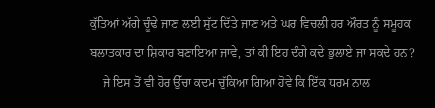ਕੁੱਤਿਆਂ ਅੱਗੇ ਚੂੰਢੇ ਜਾਣ ਲਈ ਸੁੱਟ ਦਿੱਤੇ ਜਾਣ ਅਤੇ ਘਰ ਵਿਚਲੀ ਹਰ ਔਰਤ ਨੂੰ ਸਮੂਹਕ ਬਲਾਤਕਾਰ ਦਾ ਸ਼ਿਕਾਰ ਬਣਾਇਆ ਜਾਵੇ, ਤਾਂ ਕੀ ਇਹ ਦੰਗੇ ਕਦੇ ਭੁਲਾਏ ਜਾ ਸਕਦੇ ਹਨ?
    ਜੇ ਇਸ ਤੋਂ ਵੀ ਹੋਰ ਉੱਚਾ ਕਦਮ ਚੁੱਕਿਆ ਗਿਆ ਹੋਵੇ ਕਿ ਇੱਕ ਧਰਮ ਨਾਲ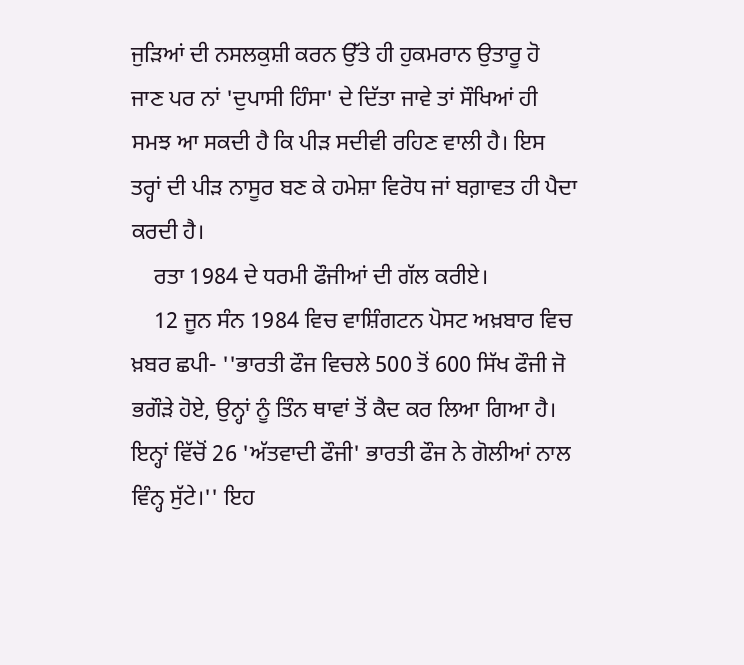ਜੁੜਿਆਂ ਦੀ ਨਸਲਕੁਸ਼ੀ ਕਰਨ ਉੱਤੇ ਹੀ ਹੁਕਮਰਾਨ ਉਤਾਰੂ ਹੋ ਜਾਣ ਪਰ ਨਾਂ 'ਦੁਪਾਸੀ ਹਿੰਸਾ' ਦੇ ਦਿੱਤਾ ਜਾਵੇ ਤਾਂ ਸੌਖਿਆਂ ਹੀ ਸਮਝ ਆ ਸਕਦੀ ਹੈ ਕਿ ਪੀੜ ਸਦੀਵੀ ਰਹਿਣ ਵਾਲੀ ਹੈ। ਇਸ ਤਰ੍ਹਾਂ ਦੀ ਪੀੜ ਨਾਸੂਰ ਬਣ ਕੇ ਹਮੇਸ਼ਾ ਵਿਰੋਧ ਜਾਂ ਬਗ਼ਾਵਤ ਹੀ ਪੈਦਾ ਕਰਦੀ ਹੈ।
    ਰਤਾ 1984 ਦੇ ਧਰਮੀ ਫੌਜੀਆਂ ਦੀ ਗੱਲ ਕਰੀਏ।
    12 ਜੂਨ ਸੰਨ 1984 ਵਿਚ ਵਾਸ਼ਿੰਗਟਨ ਪੋਸਟ ਅਖ਼ਬਾਰ ਵਿਚ ਖ਼ਬਰ ਛਪੀ- ''ਭਾਰਤੀ ਫੌਜ ਵਿਚਲੇ 500 ਤੋਂ 600 ਸਿੱਖ ਫੌਜੀ ਜੋ ਭਗੌੜੇ ਹੋਏ, ਉਨ੍ਹਾਂ ਨੂੰ ਤਿੰਨ ਥਾਵਾਂ ਤੋਂ ਕੈਦ ਕਰ ਲਿਆ ਗਿਆ ਹੈ। ਇਨ੍ਹਾਂ ਵਿੱਚੋਂ 26 'ਅੱਤਵਾਦੀ ਫੌਜੀ' ਭਾਰਤੀ ਫੌਜ ਨੇ ਗੋਲੀਆਂ ਨਾਲ ਵਿੰਨ੍ਹ ਸੁੱਟੇ।'' ਇਹ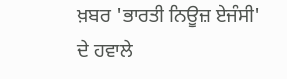ਖ਼ਬਰ 'ਭਾਰਤੀ ਨਿਊਜ਼ ਏਜੰਸੀ' ਦੇ ਹਵਾਲੇ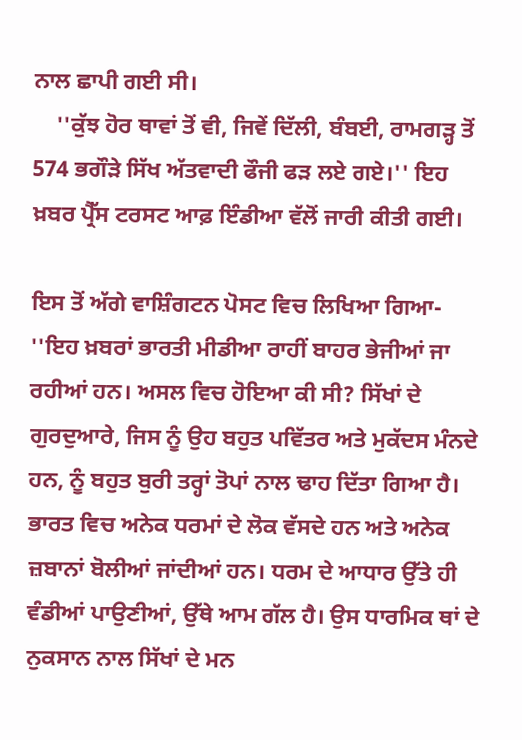ਨਾਲ ਛਾਪੀ ਗਈ ਸੀ।
    ''ਕੁੱਝ ਹੋਰ ਥਾਵਾਂ ਤੋਂ ਵੀ, ਜਿਵੇਂ ਦਿੱਲੀ, ਬੰਬਈ, ਰਾਮਗੜ੍ਹ ਤੋਂ 574 ਭਗੌੜੇ ਸਿੱਖ ਅੱਤਵਾਦੀ ਫੌਜੀ ਫੜ ਲਏ ਗਏ।'' ਇਹ ਖ਼ਬਰ ਪ੍ਰੈੱਸ ਟਰਸਟ ਆਫ਼ ਇੰਡੀਆ ਵੱਲੋਂ ਜਾਰੀ ਕੀਤੀ ਗਈ।

ਇਸ ਤੋਂ ਅੱਗੇ ਵਾਸ਼ਿੰਗਟਨ ਪੋਸਟ ਵਿਚ ਲਿਖਿਆ ਗਿਆ- ''ਇਹ ਖ਼ਬਰਾਂ ਭਾਰਤੀ ਮੀਡੀਆ ਰਾਹੀਂ ਬਾਹਰ ਭੇਜੀਆਂ ਜਾ ਰਹੀਆਂ ਹਨ। ਅਸਲ ਵਿਚ ਹੋਇਆ ਕੀ ਸੀ? ਸਿੱਖਾਂ ਦੇ ਗੁਰਦੁਆਰੇ, ਜਿਸ ਨੂੰ ਉਹ ਬਹੁਤ ਪਵਿੱਤਰ ਅਤੇ ਮੁਕੱਦਸ ਮੰਨਦੇ ਹਨ, ਨੂੰ ਬਹੁਤ ਬੁਰੀ ਤਰ੍ਹਾਂ ਤੋਪਾਂ ਨਾਲ ਢਾਹ ਦਿੱਤਾ ਗਿਆ ਹੈ। ਭਾਰਤ ਵਿਚ ਅਨੇਕ ਧਰਮਾਂ ਦੇ ਲੋਕ ਵੱਸਦੇ ਹਨ ਅਤੇ ਅਨੇਕ ਜ਼ਬਾਨਾਂ ਬੋਲੀਆਂ ਜਾਂਦੀਆਂ ਹਨ। ਧਰਮ ਦੇ ਆਧਾਰ ਉੱਤੇ ਹੀ ਵੰਡੀਆਂ ਪਾਉਣੀਆਂ, ਉੱਥੇ ਆਮ ਗੱਲ ਹੈ। ਉਸ ਧਾਰਮਿਕ ਥਾਂ ਦੇ ਨੁਕਸਾਨ ਨਾਲ ਸਿੱਖਾਂ ਦੇ ਮਨ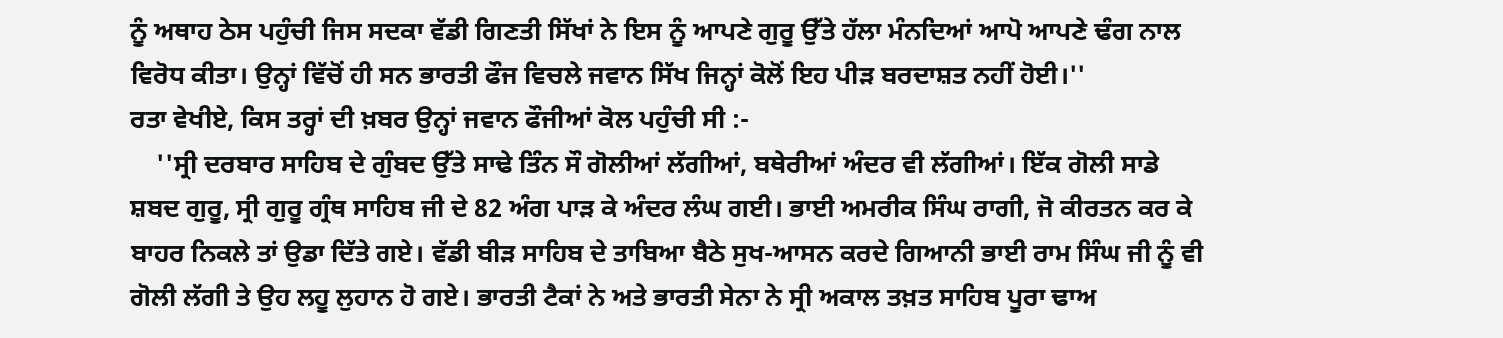ਨੂੰ ਅਥਾਹ ਠੇਸ ਪਹੁੰਚੀ ਜਿਸ ਸਦਕਾ ਵੱਡੀ ਗਿਣਤੀ ਸਿੱਖਾਂ ਨੇ ਇਸ ਨੂੰ ਆਪਣੇ ਗੁਰੂ ਉੱਤੇ ਹੱਲਾ ਮੰਨਦਿਆਂ ਆਪੋ ਆਪਣੇ ਢੰਗ ਨਾਲ ਵਿਰੋਧ ਕੀਤਾ। ਉਨ੍ਹਾਂ ਵਿੱਚੋਂ ਹੀ ਸਨ ਭਾਰਤੀ ਫੌਜ ਵਿਚਲੇ ਜਵਾਨ ਸਿੱਖ ਜਿਨ੍ਹਾਂ ਕੋਲੋਂ ਇਹ ਪੀੜ ਬਰਦਾਸ਼ਤ ਨਹੀਂ ਹੋਈ।''
ਰਤਾ ਵੇਖੀਏ, ਕਿਸ ਤਰ੍ਹਾਂ ਦੀ ਖ਼ਬਰ ਉਨ੍ਹਾਂ ਜਵਾਨ ਫੌਜੀਆਂ ਕੋਲ ਪਹੁੰਚੀ ਸੀ :-
    ''ਸ੍ਰੀ ਦਰਬਾਰ ਸਾਹਿਬ ਦੇ ਗੁੰਬਦ ਉੱਤੇ ਸਾਢੇ ਤਿੰਨ ਸੌ ਗੋਲੀਆਂ ਲੱਗੀਆਂ, ਬਥੇਰੀਆਂ ਅੰਦਰ ਵੀ ਲੱਗੀਆਂ। ਇੱਕ ਗੋਲੀ ਸਾਡੇ ਸ਼ਬਦ ਗੁਰੂ, ਸ੍ਰੀ ਗੁਰੂ ਗ੍ਰੰਥ ਸਾਹਿਬ ਜੀ ਦੇ 82 ਅੰਗ ਪਾੜ ਕੇ ਅੰਦਰ ਲੰਘ ਗਈ। ਭਾਈ ਅਮਰੀਕ ਸਿੰਘ ਰਾਗੀ, ਜੋ ਕੀਰਤਨ ਕਰ ਕੇ ਬਾਹਰ ਨਿਕਲੇ ਤਾਂ ਉਡਾ ਦਿੱਤੇ ਗਏ। ਵੱਡੀ ਬੀੜ ਸਾਹਿਬ ਦੇ ਤਾਬਿਆ ਬੈਠੇ ਸੁਖ-ਆਸਨ ਕਰਦੇ ਗਿਆਨੀ ਭਾਈ ਰਾਮ ਸਿੰਘ ਜੀ ਨੂੰ ਵੀ ਗੋਲੀ ਲੱਗੀ ਤੇ ਉਹ ਲਹੂ ਲੁਹਾਨ ਹੋ ਗਏ। ਭਾਰਤੀ ਟੈਕਾਂ ਨੇ ਅਤੇ ਭਾਰਤੀ ਸੇਨਾ ਨੇ ਸ੍ਰੀ ਅਕਾਲ ਤਖ਼ਤ ਸਾਹਿਬ ਪੂਰਾ ਢਾਅ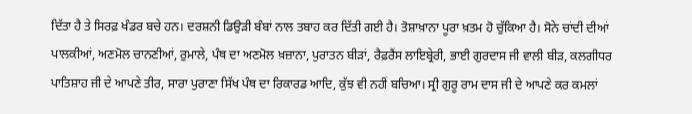ਦਿੱਤਾ ਹੈ ਤੇ ਸਿਰਫ਼ ਖੰਡਰ ਬਚੇ ਹਨ। ਦਰਸ਼ਨੀ ਡਿਉੜੀ ਬੰਬਾਂ ਨਾਲ ਤਬਾਹ ਕਰ ਦਿੱਤੀ ਗਈ ਹੈ। ਤੋਸ਼ਾਖ਼ਾਨਾ ਪੂਰਾ ਖ਼ਤਮ ਹੋ ਚੁੱਕਿਆ ਹੈ। ਸੋਨੇ ਚਾਂਦੀ ਦੀਆਂ ਪਾਲਕੀਆਂ, ਅਣਮੋਲ ਚਾਨਣੀਆਂ, ਰੁਮਾਲੇ, ਪੰਥ ਦਾ ਅਣਮੋਲ ਖ਼ਜ਼ਾਨਾ, ਪੁਰਾਤਨ ਬੀੜਾਂ, ਰੈਫ਼ਰੈਂਸ ਲਾਇਬ੍ਰੇਰੀ, ਭਾਈ ਗੁਰਦਾਸ ਜੀ ਵਾਲੀ ਬੀੜ, ਕਲਗੀਧਰ ਪਾਤਿਸ਼ਾਹ ਜੀ ਦੇ ਆਪਣੇ ਤੀਰ, ਸਾਰਾ ਪੁਰਾਣਾ ਸਿੱਖ ਪੰਥ ਦਾ ਰਿਕਾਰਡ ਆਦਿ, ਕੁੱਝ ਵੀ ਨਹੀਂ ਬਚਿਆ। ਸ੍ਰੀ ਗੁਰੂ ਰਾਮ ਦਾਸ ਜੀ ਦੇ ਆਪਣੇ ਕਰ ਕਮਲਾਂ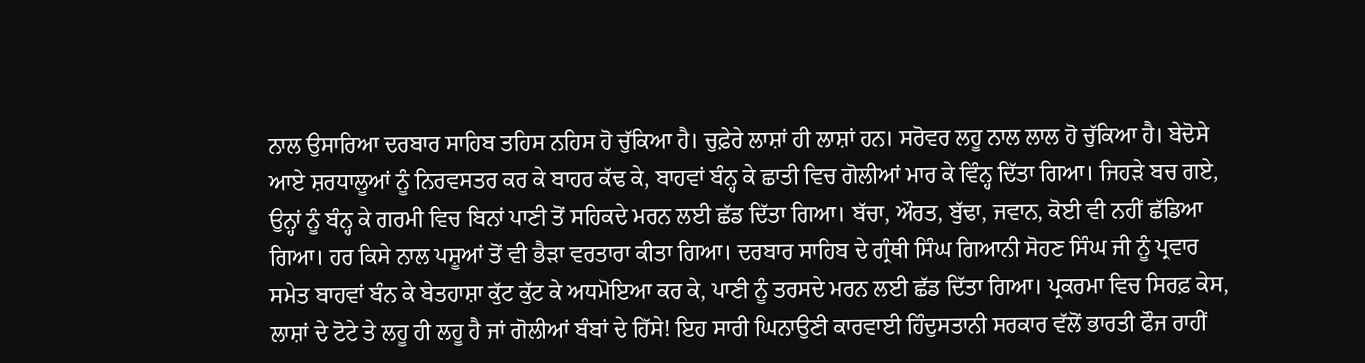ਨਾਲ ਉਸਾਰਿਆ ਦਰਬਾਰ ਸਾਹਿਬ ਤਹਿਸ ਨਹਿਸ ਹੋ ਚੁੱਕਿਆ ਹੈ। ਚੁਫ਼ੇਰੇ ਲਾਸ਼ਾਂ ਹੀ ਲਾਸ਼ਾਂ ਹਨ। ਸਰੋਵਰ ਲਹੂ ਨਾਲ ਲਾਲ ਹੋ ਚੁੱਕਿਆ ਹੈ। ਬੇਦੋਸੇ ਆਏ ਸ਼ਰਧਾਲੂਆਂ ਨੂੰ ਨਿਰਵਸਤਰ ਕਰ ਕੇ ਬਾਹਰ ਕੱਢ ਕੇ, ਬਾਹਵਾਂ ਬੰਨ੍ਹ ਕੇ ਛਾਤੀ ਵਿਚ ਗੋਲੀਆਂ ਮਾਰ ਕੇ ਵਿੰਨ੍ਹ ਦਿੱਤਾ ਗਿਆ। ਜਿਹੜੇ ਬਚ ਗਏ, ਉਨ੍ਹਾਂ ਨੂੰ ਬੰਨ੍ਹ ਕੇ ਗਰਮੀ ਵਿਚ ਬਿਨਾਂ ਪਾਣੀ ਤੋਂ ਸਹਿਕਦੇ ਮਰਨ ਲਈ ਛੱਡ ਦਿੱਤਾ ਗਿਆ। ਬੱਚਾ, ਔਰਤ, ਬੁੱਢਾ, ਜਵਾਨ, ਕੋਈ ਵੀ ਨਹੀਂ ਛੱਡਿਆ ਗਿਆ। ਹਰ ਕਿਸੇ ਨਾਲ ਪਸ਼ੂਆਂ ਤੋਂ ਵੀ ਭੈੜਾ ਵਰਤਾਰਾ ਕੀਤਾ ਗਿਆ। ਦਰਬਾਰ ਸਾਹਿਬ ਦੇ ਗ੍ਰੰਥੀ ਸਿੰਘ ਗਿਆਨੀ ਸੋਹਣ ਸਿੰਘ ਜੀ ਨੂੰ ਪ੍ਰਵਾਰ ਸਮੇਤ ਬਾਹਵਾਂ ਬੰਨ ਕੇ ਬੇਤਹਾਸ਼ਾ ਕੁੱਟ ਕੁੱਟ ਕੇ ਅਧਮੋਇਆ ਕਰ ਕੇ, ਪਾਣੀ ਨੂੰ ਤਰਸਦੇ ਮਰਨ ਲਈ ਛੱਡ ਦਿੱਤਾ ਗਿਆ। ਪ੍ਰਕਰਮਾ ਵਿਚ ਸਿਰਫ਼ ਕੇਸ, ਲਾਸ਼ਾਂ ਦੇ ਟੋਟੇ ਤੇ ਲਹੂ ਹੀ ਲਹੂ ਹੈ ਜਾਂ ਗੋਲੀਆਂ ਬੰਬਾਂ ਦੇ ਹਿੱਸੇ! ਇਹ ਸਾਰੀ ਘਿਨਾਉਣੀ ਕਾਰਵਾਈ ਹਿੰਦੁਸਤਾਨੀ ਸਰਕਾਰ ਵੱਲੋਂ ਭਾਰਤੀ ਫੌਜ ਰਾਹੀਂ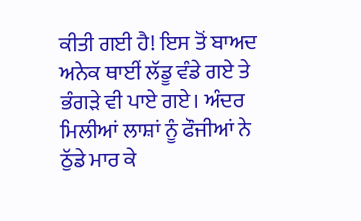ਕੀਤੀ ਗਈ ਹੈ! ਇਸ ਤੋਂ ਬਾਅਦ ਅਨੇਕ ਥਾਈਂ ਲੱਡੂ ਵੰਡੇ ਗਏ ਤੇ ਭੰਗੜੇ ਵੀ ਪਾਏ ਗਏ। ਅੰਦਰ ਮਿਲੀਆਂ ਲਾਸ਼ਾਂ ਨੂੰ ਫੌਜੀਆਂ ਨੇ ਠੁੱਡੇ ਮਾਰ ਕੇ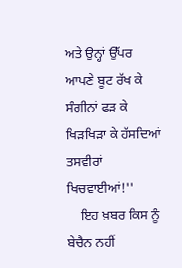ਅਤੇ ਉਨ੍ਹਾਂ ਉੱਪਰ ਆਪਣੇ ਬੂਟ ਰੱਖ ਕੇ ਸੰਗੀਨਾਂ ਫੜ ਕੇ ਖਿੜਖਿੜਾ ਕੇ ਹੱਸਦਿਆਂ ਤਸਵੀਰਾਂ ਖਿਚਵਾਈਆਂ!''
    ਇਹ ਖ਼ਬਰ ਕਿਸ ਨੂੰ ਬੇਚੈਨ ਨਹੀਂ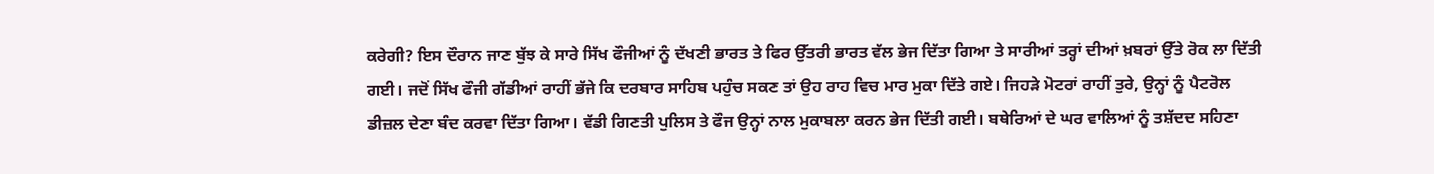ਕਰੇਗੀ? ਇਸ ਦੌਰਾਨ ਜਾਣ ਬੁੱਝ ਕੇ ਸਾਰੇ ਸਿੱਖ ਫੌਜੀਆਂ ਨੂੰ ਦੱਖਣੀ ਭਾਰਤ ਤੇ ਫਿਰ ਉੱਤਰੀ ਭਾਰਤ ਵੱਲ ਭੇਜ ਦਿੱਤਾ ਗਿਆ ਤੇ ਸਾਰੀਆਂ ਤਰ੍ਹਾਂ ਦੀਆਂ ਖ਼ਬਰਾਂ ਉੱਤੇ ਰੋਕ ਲਾ ਦਿੱਤੀ ਗਈ। ਜਦੋਂ ਸਿੱਖ ਫੌਜੀ ਗੱਡੀਆਂ ਰਾਹੀਂ ਭੱਜੇ ਕਿ ਦਰਬਾਰ ਸਾਹਿਬ ਪਹੁੰਚ ਸਕਣ ਤਾਂ ਉਹ ਰਾਹ ਵਿਚ ਮਾਰ ਮੁਕਾ ਦਿੱਤੇ ਗਏ। ਜਿਹੜੇ ਮੋਟਰਾਂ ਰਾਹੀਂ ਤੁਰੇ, ਉਨ੍ਹਾਂ ਨੂੰ ਪੈਟਰੋਲ ਡੀਜ਼ਲ ਦੇਣਾ ਬੰਦ ਕਰਵਾ ਦਿੱਤਾ ਗਿਆ। ਵੱਡੀ ਗਿਣਤੀ ਪੁਲਿਸ ਤੇ ਫੌਜ ਉਨ੍ਹਾਂ ਨਾਲ ਮੁਕਾਬਲਾ ਕਰਨ ਭੇਜ ਦਿੱਤੀ ਗਈ। ਬਥੇਰਿਆਂ ਦੇ ਘਰ ਵਾਲਿਆਂ ਨੂੰ ਤਸ਼ੱਦਦ ਸਹਿਣਾ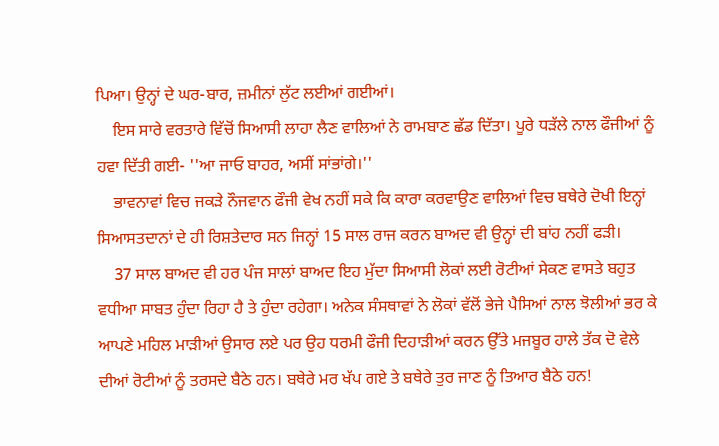ਪਿਆ। ਉਨ੍ਹਾਂ ਦੇ ਘਰ-ਬਾਰ, ਜ਼ਮੀਨਾਂ ਲੁੱਟ ਲਈਆਂ ਗਈਆਂ।
    ਇਸ ਸਾਰੇ ਵਰਤਾਰੇ ਵਿੱਚੋਂ ਸਿਆਸੀ ਲਾਹਾ ਲੈਣ ਵਾਲਿਆਂ ਨੇ ਰਾਮਬਾਣ ਛੱਡ ਦਿੱਤਾ। ਪੂਰੇ ਧੜੱਲੇ ਨਾਲ ਫੌਜੀਆਂ ਨੂੰ ਹਵਾ ਦਿੱਤੀ ਗਈ- ''ਆ ਜਾਓ ਬਾਹਰ, ਅਸੀਂ ਸਾਂਭਾਂਗੇ।''
    ਭਾਵਨਾਵਾਂ ਵਿਚ ਜਕੜੇ ਨੌਜਵਾਨ ਫੌਜੀ ਵੇਖ ਨਹੀਂ ਸਕੇ ਕਿ ਕਾਰਾ ਕਰਵਾਉਣ ਵਾਲਿਆਂ ਵਿਚ ਬਥੇਰੇ ਦੋਖੀ ਇਨ੍ਹਾਂ ਸਿਆਸਤਦਾਨਾਂ ਦੇ ਹੀ ਰਿਸ਼ਤੇਦਾਰ ਸਨ ਜਿਨ੍ਹਾਂ 15 ਸਾਲ ਰਾਜ ਕਰਨ ਬਾਅਦ ਵੀ ਉਨ੍ਹਾਂ ਦੀ ਬਾਂਹ ਨਹੀਂ ਫੜੀ।
    37 ਸਾਲ ਬਾਅਦ ਵੀ ਹਰ ਪੰਜ ਸਾਲਾਂ ਬਾਅਦ ਇਹ ਮੁੱਦਾ ਸਿਆਸੀ ਲੋਕਾਂ ਲਈ ਰੋਟੀਆਂ ਸੇਕਣ ਵਾਸਤੇ ਬਹੁਤ ਵਧੀਆ ਸਾਬਤ ਹੁੰਦਾ ਰਿਹਾ ਹੈ ਤੇ ਹੁੰਦਾ ਰਹੇਗਾ। ਅਨੇਕ ਸੰਸਥਾਵਾਂ ਨੇ ਲੋਕਾਂ ਵੱਲੋਂ ਭੇਜੇ ਪੈਸਿਆਂ ਨਾਲ ਝੋਲੀਆਂ ਭਰ ਕੇ ਆਪਣੇ ਮਹਿਲ ਮਾੜੀਆਂ ਉਸਾਰ ਲਏ ਪਰ ਉਹ ਧਰਮੀ ਫੌਜੀ ਦਿਹਾੜੀਆਂ ਕਰਨ ਉੱਤੇ ਮਜਬੂਰ ਹਾਲੇ ਤੱਕ ਦੋ ਵੇਲੇ ਦੀਆਂ ਰੋਟੀਆਂ ਨੂੰ ਤਰਸਦੇ ਬੈਠੇ ਹਨ। ਬਥੇਰੇ ਮਰ ਖੱਪ ਗਏ ਤੇ ਬਥੇਰੇ ਤੁਰ ਜਾਣ ਨੂੰ ਤਿਆਰ ਬੈਠੇ ਹਨ!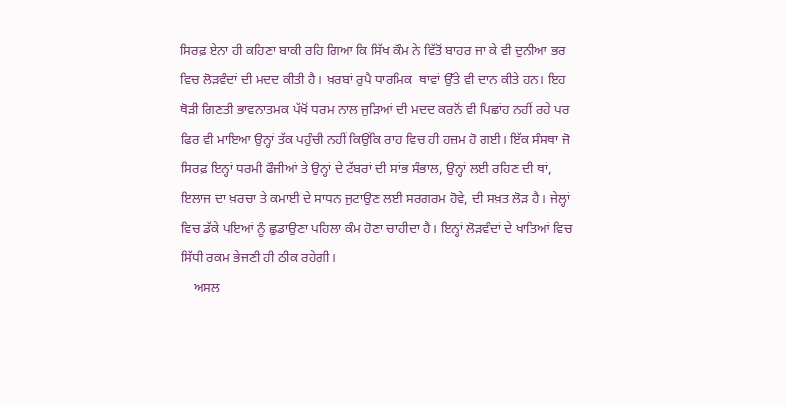ਸਿਰਫ਼ ਏਨਾ ਹੀ ਕਹਿਣਾ ਬਾਕੀ ਰਹਿ ਗਿਆ ਕਿ ਸਿੱਖ ਕੌਮ ਨੇ ਵਿੱਤੋਂ ਬਾਹਰ ਜਾ ਕੇ ਵੀ ਦੁਨੀਆ ਭਰ ਵਿਚ ਲੋੜਵੰਦਾਂ ਦੀ ਮਦਦ ਕੀਤੀ ਹੈ। ਖ਼ਰਬਾਂ ਰੁਪੈ ਧਾਰਮਿਕ  ਥਾਵਾਂ ਉੱਤੇ ਵੀ ਦਾਨ ਕੀਤੇ ਹਨ। ਇਹ ਥੋੜੀ ਗਿਣਤੀ ਭਾਵਨਾਤਮਕ ਪੱਖੋਂ ਧਰਮ ਨਾਲ ਜੁੜਿਆਂ ਦੀ ਮਦਦ ਕਰਨੋਂ ਵੀ ਪਿਛਾਂਹ ਨਹੀਂ ਰਹੇ ਪਰ ਫਿਰ ਵੀ ਮਾਇਆ ਉਨ੍ਹਾਂ ਤੱਕ ਪਹੁੰਚੀ ਨਹੀਂ ਕਿਉਂਕਿ ਰਾਹ ਵਿਚ ਹੀ ਹਜ਼ਮ ਹੋ ਗਈ। ਇੱਕ ਸੰਸਥਾ ਜੋ ਸਿਰਫ਼ ਇਨ੍ਹਾਂ ਧਰਮੀ ਫੌਜੀਆਂ ਤੇ ਉਨ੍ਹਾਂ ਦੇ ਟੱਬਰਾਂ ਦੀ ਸਾਂਭ ਸੰਭਾਲ, ਉਨ੍ਹਾਂ ਲਈ ਰਹਿਣ ਦੀ ਥਾਂ, ਇਲਾਜ ਦਾ ਖ਼ਰਚਾ ਤੇ ਕਮਾਈ ਦੇ ਸਾਧਨ ਜੁਟਾਉਣ ਲਈ ਸਰਗਰਮ ਹੋਵੇ, ਦੀ ਸਖ਼ਤ ਲੋੜ ਹੈ। ਜੇਲ੍ਹਾਂ ਵਿਚ ਡੱਕੇ ਪਇਆਂ ਨੂੰ ਛੁਡਾਉਣਾ ਪਹਿਲਾ ਕੰਮ ਹੋਣਾ ਚਾਹੀਦਾ ਹੈ। ਇਨ੍ਹਾਂ ਲੋੜਵੰਦਾਂ ਦੇ ਖਾਤਿਆਂ ਵਿਚ ਸਿੱਧੀ ਰਕਮ ਭੇਜਣੀ ਹੀ ਠੀਕ ਰਹੇਗੀ।
    ਅਸਲ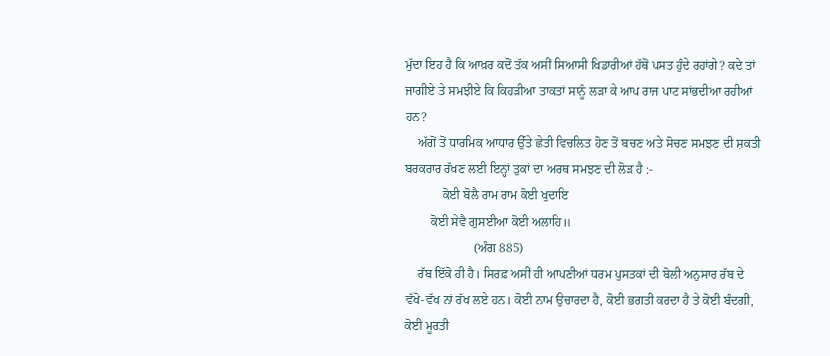ਮੁੱਦਾ ਇਹ ਹੈ ਕਿ ਆਖ਼ਰ ਕਦੋਂ ਤੱਕ ਅਸੀਂ ਸਿਆਸੀ ਖਿਡਾਰੀਆਂ ਹੱਥੋਂ ਪਸਤ ਹੁੰਦੇ ਰਹਾਂਗੇ? ਕਦੇ ਤਾਂ ਜਾਗੀਏ ਤੇ ਸਮਝੀਏ ਕਿ ਕਿਹੜੀਆ ਤਾਕਤਾਂ ਸਾਨੂੰ ਲੜਾ ਕੇ ਆਪ ਰਾਜ ਪਾਟ ਸਾਂਭਦੀਆ ਰਹੀਆਂ ਹਨ?
    ਅੱਗੋਂ ਤੋਂ ਧਾਰਮਿਕ ਆਧਾਰ ਉੱਤੇ ਛੇਤੀ ਵਿਚਲਿਤ ਹੋਣ ਤੋਂ ਬਚਣ ਅਤੇ ਸੋਚਣ ਸਮਝਣ ਦੀ ਸ਼ਕਤੀ ਬਰਕਰਾਰ ਰੱਖਣ ਲਈ ਇਨ੍ਹਾਂ ਤੁਕਾਂ ਦਾ ਅਰਥ ਸਮਝਣ ਦੀ ਲੋੜ ਹੈ :-
            ਕੋਈ ਬੋਲੈ ਰਾਮ ਰਾਮ ਕੋਈ ਖੁਦਾਇ
        ਕੋਈ ਸੇਵੈ ਗੁਸਈਆ ਕੋਈ ਅਲਾਹਿ॥
                      (ਅੰਗ 885)
    ਰੱਬ ਇੱਕੋ ਹੀ ਹੈ। ਸਿਰਫ਼ ਅਸੀਂ ਹੀ ਆਪਣੀਆਂ ਧਰਮ ਪੁਸਤਕਾਂ ਦੀ ਬੋਲੀ ਅਨੁਸਾਰ ਰੱਬ ਦੇ ਵੱਖੋ-ਵੱਖ ਨਾਂ ਰੱਖ ਲਏ ਹਨ। ਕੋਈ ਨਾਮ ਉਚਾਰਦਾ ਹੈ, ਕੋਈ ਭਗਤੀ ਕਰਦਾ ਹੈ ਤੇ ਕੋਈ ਬੰਦਗੀ, ਕੋਈ ਮੂਰਤੀ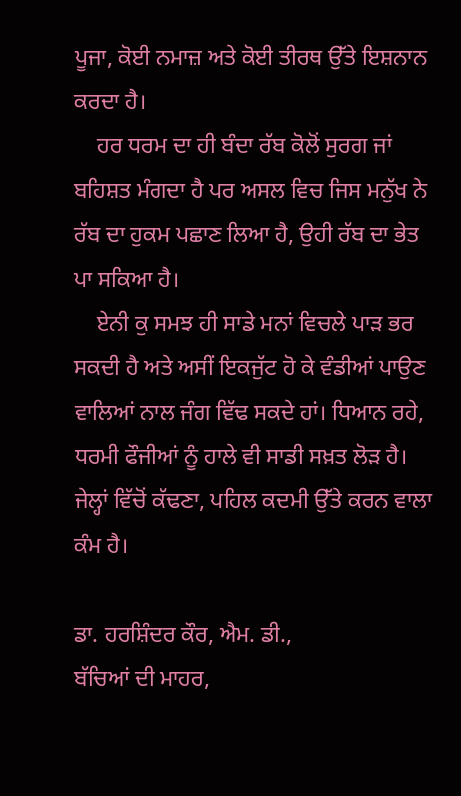ਪੂਜਾ, ਕੋਈ ਨਮਾਜ਼ ਅਤੇ ਕੋਈ ਤੀਰਥ ਉੱਤੇ ਇਸ਼ਨਾਨ ਕਰਦਾ ਹੈ।
    ਹਰ ਧਰਮ ਦਾ ਹੀ ਬੰਦਾ ਰੱਬ ਕੋਲੋਂ ਸੁਰਗ ਜਾਂ ਬਹਿਸ਼ਤ ਮੰਗਦਾ ਹੈ ਪਰ ਅਸਲ ਵਿਚ ਜਿਸ ਮਨੁੱਖ ਨੇ ਰੱਬ ਦਾ ਹੁਕਮ ਪਛਾਣ ਲਿਆ ਹੈ, ਉਹੀ ਰੱਬ ਦਾ ਭੇਤ ਪਾ ਸਕਿਆ ਹੈ।
    ਏਨੀ ਕੁ ਸਮਝ ਹੀ ਸਾਡੇ ਮਨਾਂ ਵਿਚਲੇ ਪਾੜ ਭਰ ਸਕਦੀ ਹੈ ਅਤੇ ਅਸੀਂ ਇਕਜੁੱਟ ਹੋ ਕੇ ਵੰਡੀਆਂ ਪਾਉਣ ਵਾਲਿਆਂ ਨਾਲ ਜੰਗ ਵਿੱਢ ਸਕਦੇ ਹਾਂ। ਧਿਆਨ ਰਹੇ, ਧਰਮੀ ਫੌਜੀਆਂ ਨੂੰ ਹਾਲੇ ਵੀ ਸਾਡੀ ਸਖ਼ਤ ਲੋੜ ਹੈ। ਜੇਲ੍ਹਾਂ ਵਿੱਚੋਂ ਕੱਢਣਾ, ਪਹਿਲ ਕਦਮੀ ਉੱਤੇ ਕਰਨ ਵਾਲਾ ਕੰਮ ਹੈ।

ਡਾ. ਹਰਸ਼ਿੰਦਰ ਕੌਰ, ਐਮ. ਡੀ.,
ਬੱਚਿਆਂ ਦੀ ਮਾਹਰ,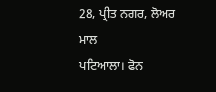28, ਪ੍ਰੀਤ ਨਗਰ, ਲੋਅਰ ਮਾਲ
ਪਟਿਆਲਾ। ਫੋਨ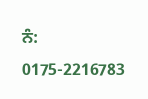ਨੰ: 0175-2216783